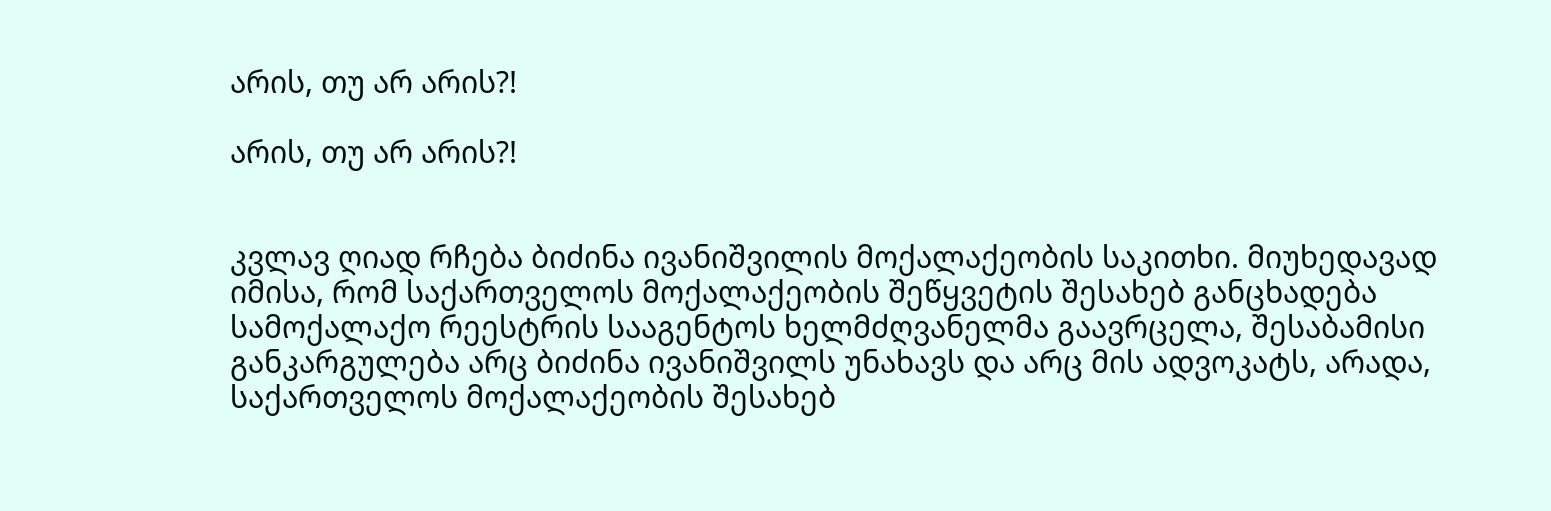არის, თუ არ არის?!

არის, თუ არ არის?!


კვლავ ღიად რჩება ბიძინა ივანიშვილის მოქალაქეობის საკითხი. მიუხედავად იმისა, რომ საქართველოს მოქალაქეობის შეწყვეტის შესახებ განცხადება სამოქალაქო რეესტრის სააგენტოს ხელმძღვანელმა გაავრცელა, შესაბამისი განკარგულება არც ბიძინა ივანიშვილს უნახავს და არც მის ადვოკატს, არადა, საქართველოს მოქალაქეობის შესახებ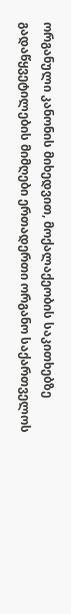ორგანული კანონის მიხედვით, მოქალაქეობის საკითხებზე გადაწყვეტილების მიმღები ერთადერთი ორგანო საქართველოს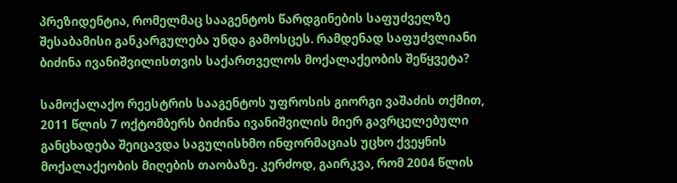პრეზიდენტია, რომელმაც სააგენტოს წარდგინების საფუძველზე შესაბამისი განკარგულება უნდა გამოსცეს. რამდენად საფუძვლიანი ბიძინა ივანიშვილისთვის საქართველოს მოქალაქეობის შეწყვეტა?

სამოქალაქო რეესტრის სააგენტოს უფროსის გიორგი ვაშაძის თქმით, 2011 წლის 7 ოქტომბერს ბიძინა ივანიშვილის მიერ გავრცელებული განცხადება შეიცავდა საგულისხმო ინფორმაციას უცხო ქვეყნის მოქალაქეობის მიღების თაობაზე. კერძოდ, გაირკვა, რომ 2004 წლის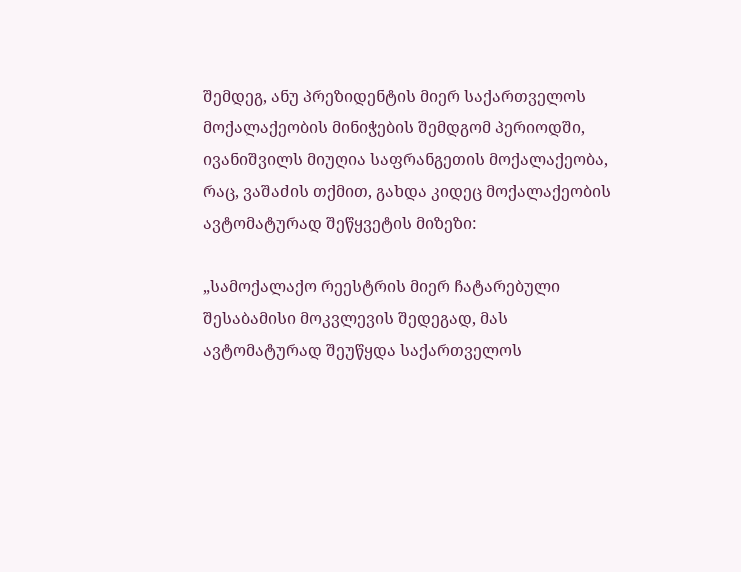შემდეგ, ანუ პრეზიდენტის მიერ საქართველოს მოქალაქეობის მინიჭების შემდგომ პერიოდში, ივანიშვილს მიუღია საფრანგეთის მოქალაქეობა, რაც, ვაშაძის თქმით, გახდა კიდეც მოქალაქეობის ავტომატურად შეწყვეტის მიზეზი:

„სამოქალაქო რეესტრის მიერ ჩატარებული შესაბამისი მოკვლევის შედეგად, მას ავტომატურად შეუწყდა საქართველოს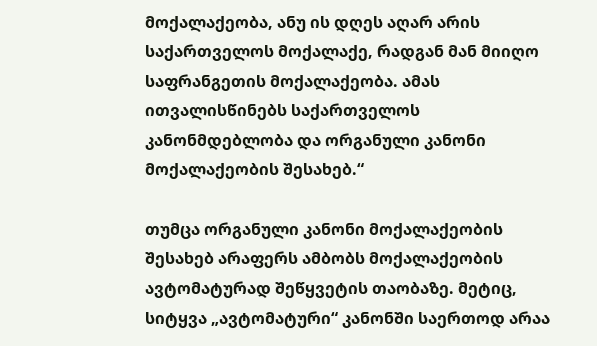მოქალაქეობა, ანუ ის დღეს აღარ არის საქართველოს მოქალაქე, რადგან მან მიიღო საფრანგეთის მოქალაქეობა. ამას ითვალისწინებს საქართველოს კანონმდებლობა და ორგანული კანონი მოქალაქეობის შესახებ.“

თუმცა ორგანული კანონი მოქალაქეობის შესახებ არაფერს ამბობს მოქალაქეობის ავტომატურად შეწყვეტის თაობაზე. მეტიც, სიტყვა „ავტომატური“ კანონში საერთოდ არაა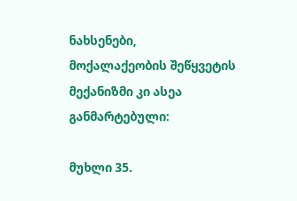ნახსენები, მოქალაქეობის შეწყვეტის მექანიზმი კი ასეა განმარტებული:

მუხლი 35.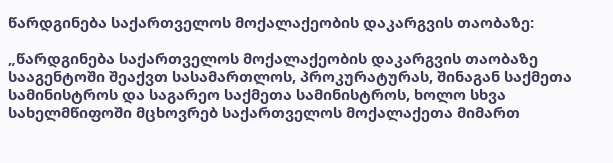წარდგინება საქართველოს მოქალაქეობის დაკარგვის თაობაზე:

„წარდგინება საქართველოს მოქალაქეობის დაკარგვის თაობაზე სააგენტოში შეაქვთ სასამართლოს, პროკურატურას, შინაგან საქმეთა სამინისტროს და საგარეო საქმეთა სამინისტროს, ხოლო სხვა სახელმწიფოში მცხოვრებ საქართველოს მოქალაქეთა მიმართ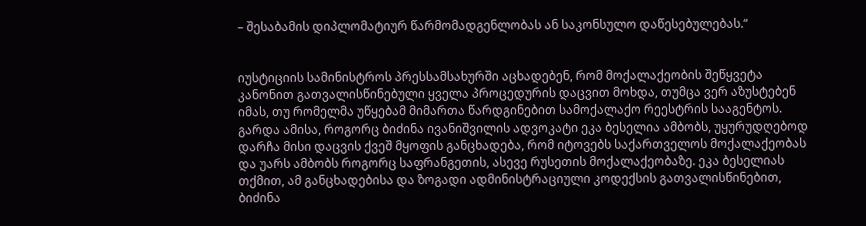– შესაბამის დიპლომატიურ წარმომადგენლობას ან საკონსულო დაწესებულებას.“


იუსტიციის სამინისტროს პრესსამსახურში აცხადებენ, რომ მოქალაქეობის შეწყვეტა კანონით გათვალისწინებული ყველა პროცედურის დაცვით მოხდა, თუმცა ვერ აზუსტებენ იმას, თუ რომელმა უწყებამ მიმართა წარდგინებით სამოქალაქო რეესტრის სააგენტოს. გარდა ამისა, როგორც ბიძინა ივანიშვილის ადვოკატი ეკა ბესელია ამბობს, უყურუდღებოდ დარჩა მისი დაცვის ქვეშ მყოფის განცხადება, რომ იტოვებს საქართველოს მოქალაქეობას და უარს ამბობს როგორც საფრანგეთის, ასევე რუსეთის მოქალაქეობაზე. ეკა ბესელიას თქმით, ამ განცხადებისა და ზოგადი ადმინისტრაციული კოდექსის გათვალისწინებით, ბიძინა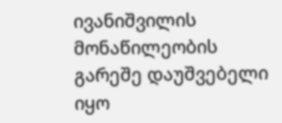ივანიშვილის მონაწილეობის გარეშე დაუშვებელი იყო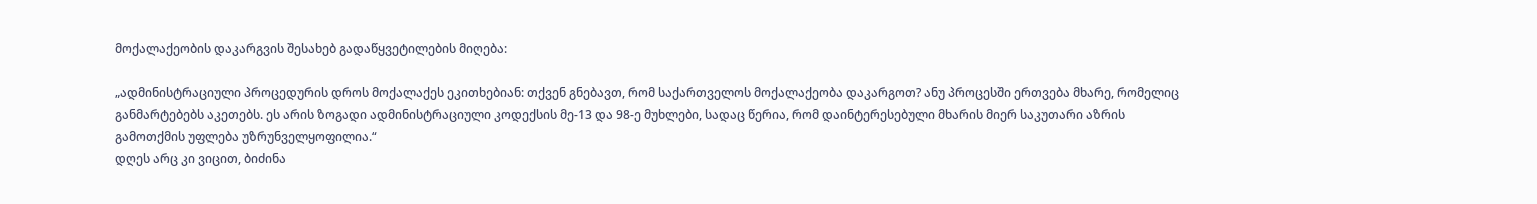მოქალაქეობის დაკარგვის შესახებ გადაწყვეტილების მიღება:

„ადმინისტრაციული პროცედურის დროს მოქალაქეს ეკითხებიან: თქვენ გნებავთ, რომ საქართველოს მოქალაქეობა დაკარგოთ? ანუ პროცესში ერთვება მხარე, რომელიც განმარტებებს აკეთებს. ეს არის ზოგადი ადმინისტრაციული კოდექსის მე-13 და 98-ე მუხლები, სადაც წერია, რომ დაინტერესებული მხარის მიერ საკუთარი აზრის გამოთქმის უფლება უზრუნველყოფილია.“
დღეს არც კი ვიცით, ბიძინა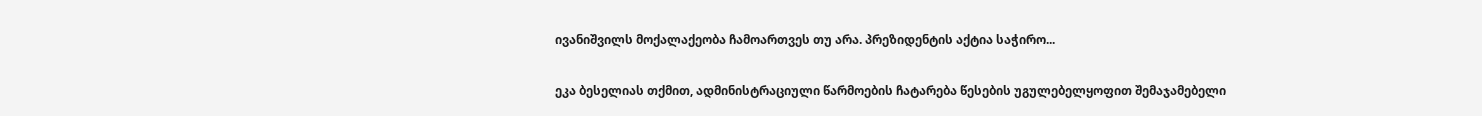ივანიშვილს მოქალაქეობა ჩამოართვეს თუ არა. პრეზიდენტის აქტია საჭირო...

ეკა ბესელიას თქმით, ადმინისტრაციული წარმოების ჩატარება წესების უგულებელყოფით შემაჯამებელი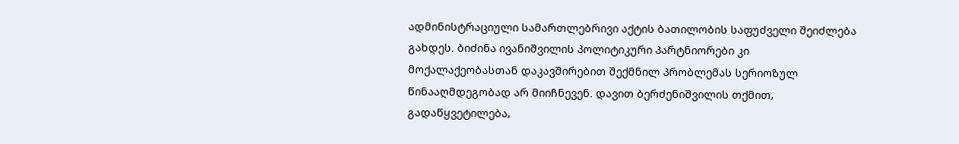ადმინისტრაციული სამართლებრივი აქტის ბათილობის საფუძველი შეიძლება გახდეს. ბიძინა ივანიშვილის პოლიტიკური პარტნიორები კი მოქალაქეობასთან დაკავშირებით შექმნილ პრობლემას სერიოზულ წინააღმდეგობად არ მიიჩნევენ. დავით ბერძენიშვილის თქმით, გადაწყვეტილება,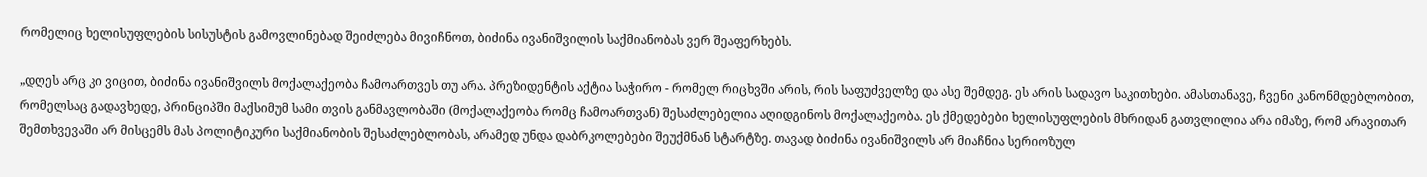რომელიც ხელისუფლების სისუსტის გამოვლინებად შეიძლება მივიჩნოთ, ბიძინა ივანიშვილის საქმიანობას ვერ შეაფერხებს.

„დღეს არც კი ვიცით, ბიძინა ივანიშვილს მოქალაქეობა ჩამოართვეს თუ არა. პრეზიდენტის აქტია საჭირო - რომელ რიცხვში არის, რის საფუძველზე და ასე შემდეგ. ეს არის სადავო საკითხები. ამასთანავე, ჩვენი კანონმდებლობით, რომელსაც გადავხედე, პრინციპში მაქსიმუმ სამი თვის განმავლობაში (მოქალაქეობა რომც ჩამოართვან) შესაძლებელია აღიდგინოს მოქალაქეობა. ეს ქმედებები ხელისუფლების მხრიდან გათვლილია არა იმაზე, რომ არავითარ შემთხვევაში არ მისცემს მას პოლიტიკური საქმიანობის შესაძლებლობას, არამედ უნდა დაბრკოლებები შეუქმნან სტარტზე. თავად ბიძინა ივანიშვილს არ მიაჩნია სერიოზულ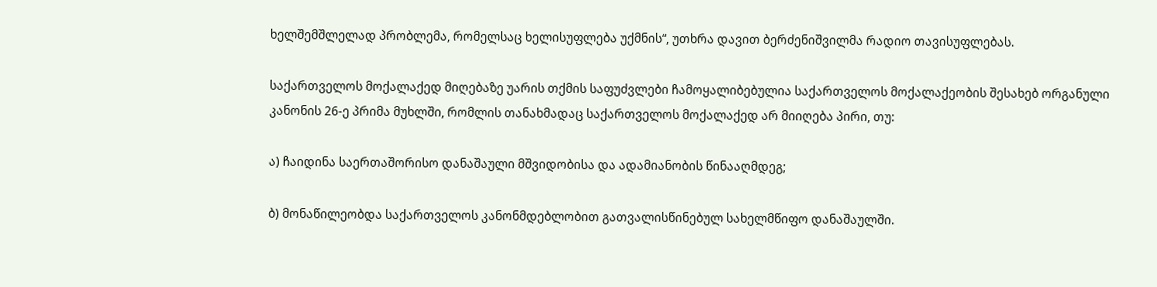ხელშემშლელად პრობლემა, რომელსაც ხელისუფლება უქმნის“, უთხრა დავით ბერძენიშვილმა რადიო თავისუფლებას.

საქართველოს მოქალაქედ მიღებაზე უარის თქმის საფუძვლები ჩამოყალიბებულია საქართველოს მოქალაქეობის შესახებ ორგანული კანონის 26-ე პრიმა მუხლში, რომლის თანახმადაც საქართველოს მოქალაქედ არ მიიღება პირი, თუ:

ა) ჩაიდინა საერთაშორისო დანაშაული მშვიდობისა და ადამიანობის წინააღმდეგ;

ბ) მონაწილეობდა საქართველოს კანონმდებლობით გათვალისწინებულ სახელმწიფო დანაშაულში.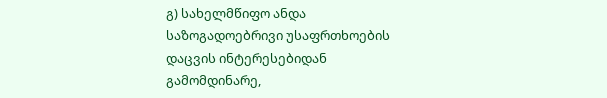გ) სახელმწიფო ანდა საზოგადოებრივი უსაფრთხოების დაცვის ინტერესებიდან გამომდინარე,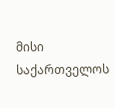მისი საქართველოს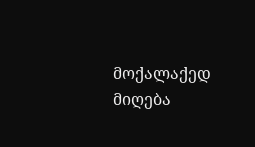მოქალაქედ მიღება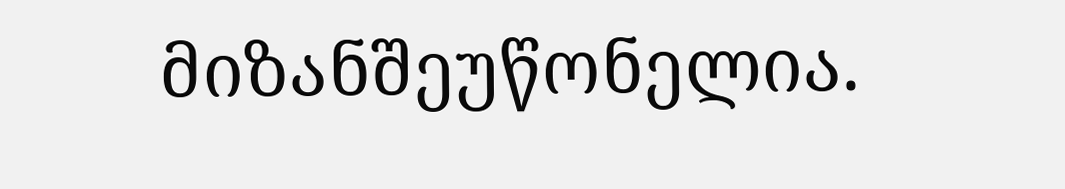მიზანშეუწონელია.